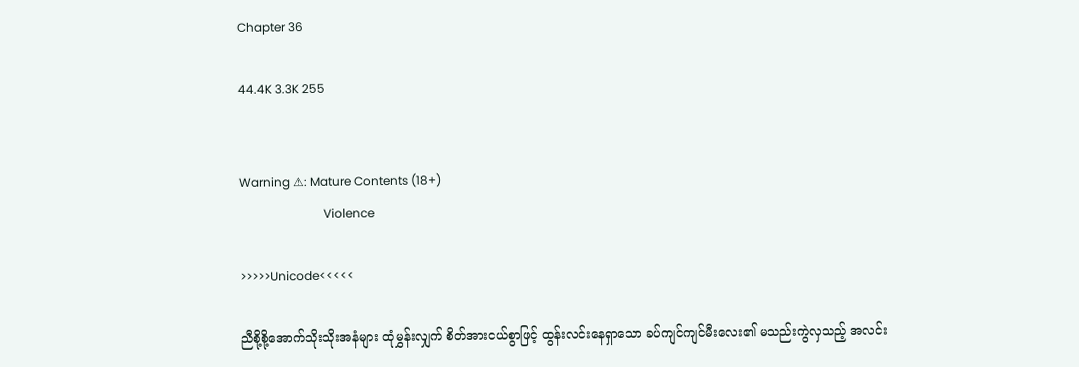Chapter 36

44.4K 3.3K 255


Warning ⚠: Mature Contents (18+)
                            Violence

>>>>>Unicode<<<<<

ညီစို့စို့အောက်သိုးသိုးအနံများ ထုံမွှန်းလျှက် စိတ်အားငယ်စွာဖြင့် ထွန်းလင်းနေရှာသော ခပ်ကျင်ကျင်မီးလေး၏ မသည်းကွဲလှသည့် အလင်း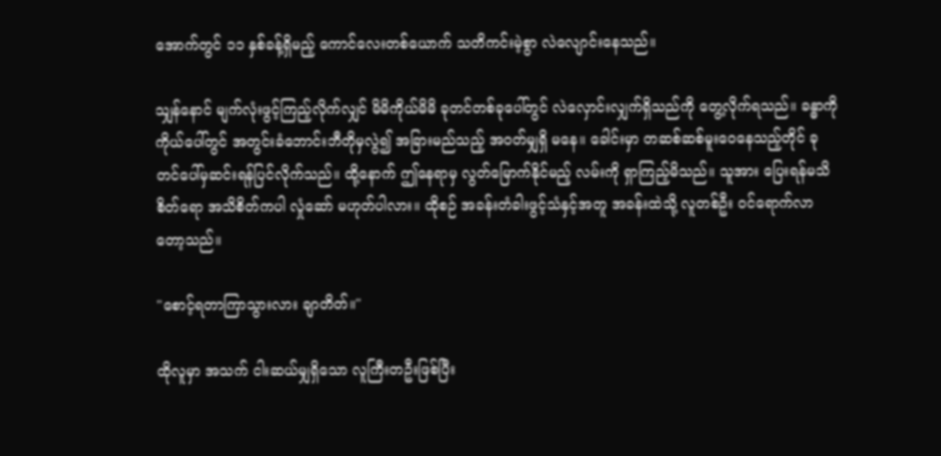အောက်တွင် ၁၁ နှစ်ခန့်ရှိမည့် ကောင်လေးတစ်ယောက် သတိကင်းမဲ့စွာ လဲလျောင်းနေသည်။

သျှန်နောင် မျက်လုံးဖွင့်ကြည့်လိုက်လျှင် မိမိကိုယ်မိမိ ခုတင်တစ်ခုပေါ်တွင် လဲလှောင်းလျှက်ရှိသည်ကို တွေ့လိုက်ရသည်။ ခန္ဓာကိုကိုယ်ပေါ်တွင် အတွင်းခံဘောင်းဘီတိုမှလွဲ၍ အခြားမည်သည့် အဝတ်မျှရှိ မနေ။ ခေါင်းမှာ တဆစ်ဆစ်မူးဝေနေသည့်တိုင် ခုတင်ပေါ်မှဆင်းရန်ပြင်လိုက်သည်။ ထို့နောက် ဤနေရာမှ လွတ်မြောက်နိုင်မည့် လမ်းကို ရှာကြည့်မိသည်။ သူအား ပြေးရန်မသိစိတ်ရော အသိစိတ်ကပါ လှုံဆော် မဟုတ်ပါလား။ ထိုစဉ် အခန်းတံခါးဖွင့်သံနှင့်အတူ အခန်းထဲသို့ လူတစ်ဦး ဝင်ရောက်လာတော့သည်။

"စောင့်ရတာကြာသွားလား ချာတိတ်။"

ထိုလူမှာ အသက် ငါးဆယ်မျှရှိသော လူကြီးတဦးဖြစ်ပြီး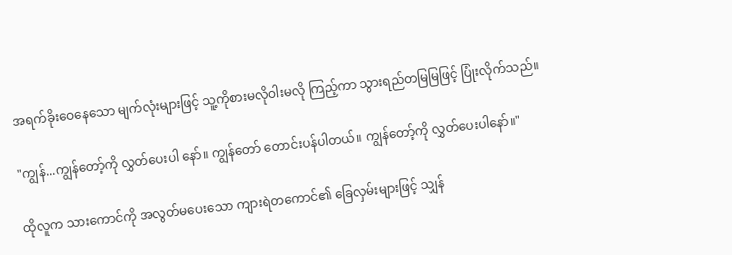အရက်ခိုးဝေနေသော မျက်လုံးများဖြင့် သူ့ကိုစားမလိုဝါးမလို ကြည့်ကာ သွားရည်တမြမြဖြင့် ပြုံးလိုက်သည်။

"ကျွန်...ကျွန်တော့်ကို လွှတ်ပေးပါ နော်။ ကျွန်တော် တောင်းပန်ပါတယ်။ ကျွန်တော့်ကို လွှတ်ပေးပါနော်။"

ထိုလူက သားကောင်ကို အလွတ်မပေးသော ကျားရဲတကောင်၏ ခြေလှမ်းများဖြင့် သျှန်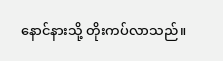နောင်နားသို့ တိုးကပ်လာသည်။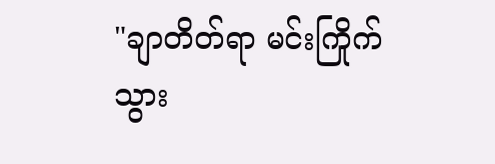"ချာတိတ်ရာ မင်းကြိုက်သွား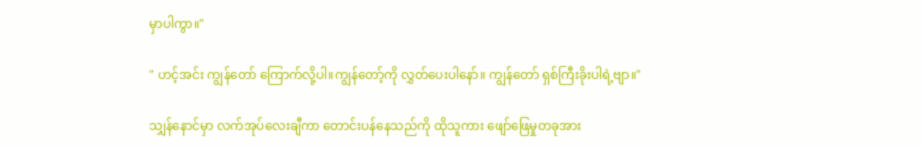မှာပါကွာ။"

" ဟင့်အင်း ကျွန်တော် ကြောက်လို့ပါ။ကျွန်တော့်ကို လွှတ်ပေးပါနော်။ ကျွန်တော် ရှစ်ကြီးခိုးပါရဲ့ဗျာ။"

သျှန်နောင်မှာ လက်အုပ်လေးချီကာ တောင်းပန်နေသည်ကို ထိုသူကား ဖျော်ဖြေမှုတခုအား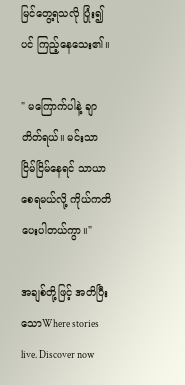မြင်တွေ့ရသလို ပြုံး၍ပင် ကြည့်နေသေး၏။

" မကြောက်ပါနဲ့ ချာတိတ်ရယ်။ မင်းသာ ငြိမ်ငြိမ်နေရင် သာယာစေရမယ်လို့ ကိုယ်ကတိပေးပါတယ်ကွာ။"

အချစ်တို့ဖြင့် အတိပြီးသောWhere stories live. Discover now